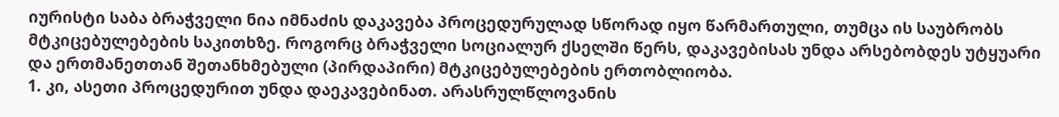იურისტი საბა ბრაჭველი ნია იმნაძის დაკავება პროცედურულად სწორად იყო წარმართული, თუმცა ის საუბრობს მტკიცებულებების საკითხზე. როგორც ბრაჭველი სოციალურ ქსელში წერს, დაკავებისას უნდა არსებობდეს უტყუარი და ერთმანეთთან შეთანხმებული (პირდაპირი) მტკიცებულებების ერთობლიობა.
1. კი, ასეთი პროცედურით უნდა დაეკავებინათ. არასრულწლოვანის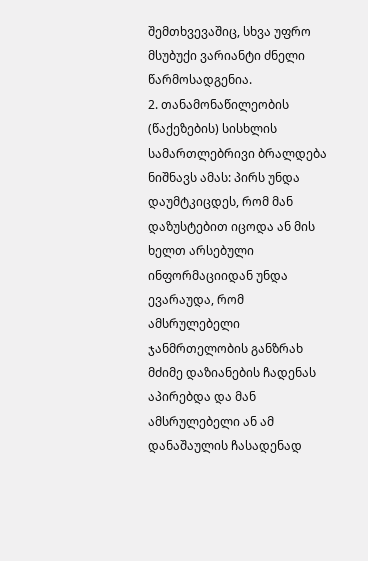შემთხვევაშიც, სხვა უფრო მსუბუქი ვარიანტი ძნელი წარმოსადგენია.
2. თანამონაწილეობის (წაქეზების) სისხლის სამართლებრივი ბრალდება ნიშნავს ამას: პირს უნდა დაუმტკიცდეს, რომ მან დაზუსტებით იცოდა ან მის ხელთ არსებული ინფორმაციიდან უნდა ევარაუდა, რომ ამსრულებელი ჯანმრთელობის განზრახ მძიმე დაზიანების ჩადენას აპირებდა და მან ამსრულებელი ან ამ დანაშაულის ჩასადენად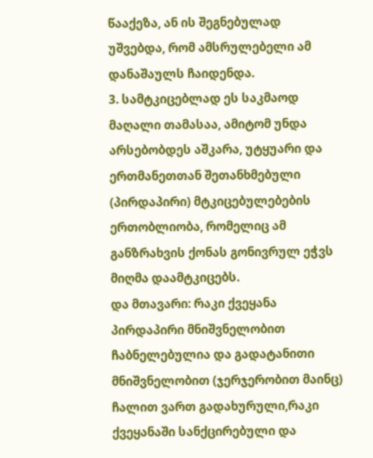წააქეზა, ან ის შეგნებულად უშვებდა, რომ ამსრულებელი ამ დანაშაულს ჩაიდენდა.
3. სამტკიცებლად ეს საკმაოდ მაღალი თამასაა, ამიტომ უნდა არსებობდეს აშკარა, უტყუარი და ერთმანეთთან შეთანხმებული (პირდაპირი) მტკიცებულებების ერთობლიობა, რომელიც ამ განზრახვის ქონას გონივრულ ეჭვს მიღმა დაამტკიცებს.
და მთავარი: რაკი ქვეყანა პირდაპირი მნიშვნელობით ჩაბნელებულია და გადატანითი მნიშვნელობით (ჯერჯერობით მაინც) ჩალით ვართ გადახურული,რაკი ქვეყანაში სანქცირებული და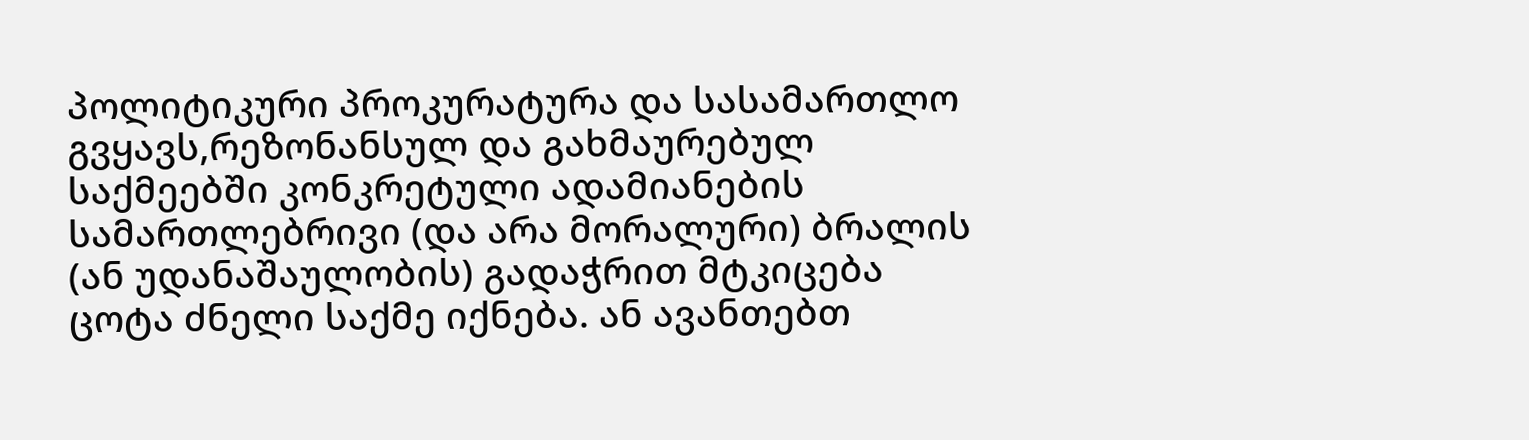პოლიტიკური პროკურატურა და სასამართლო გვყავს,რეზონანსულ და გახმაურებულ საქმეებში კონკრეტული ადამიანების სამართლებრივი (და არა მორალური) ბრალის (ან უდანაშაულობის) გადაჭრით მტკიცება ცოტა ძნელი საქმე იქნება. ან ავანთებთ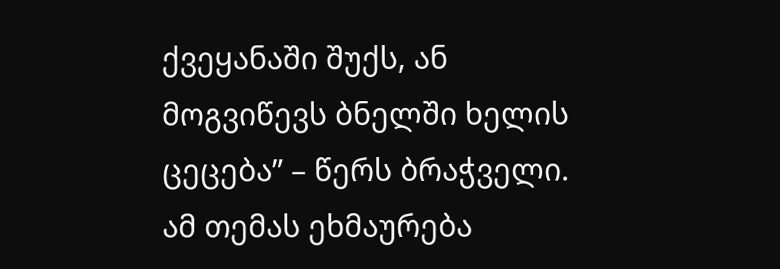ქვეყანაში შუქს, ან მოგვიწევს ბნელში ხელის ცეცება” – წერს ბრაჭველი.
ამ თემას ეხმაურება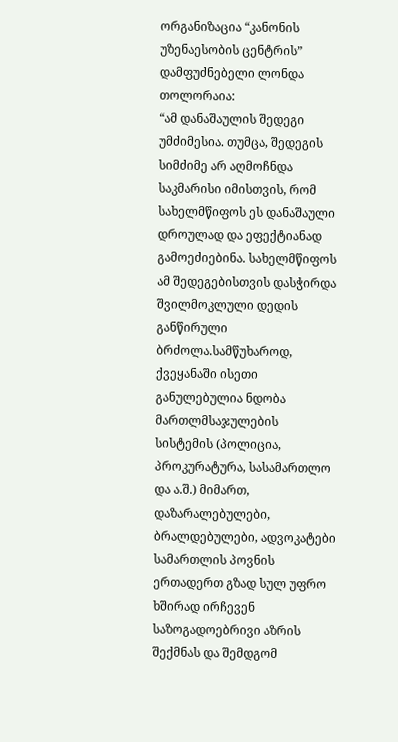ორგანიზაცია “კანონის უზენაესობის ცენტრის” დამფუძნებელი ლონდა თოლორაია:
“ამ დანაშაულის შედეგი უმძიმესია. თუმცა, შედეგის სიმძიმე არ აღმოჩნდა საკმარისი იმისთვის, რომ სახელმწიფოს ეს დანაშაული დროულად და ეფექტიანად გამოეძიებინა. სახელმწიფოს ამ შედეგებისთვის დასჭირდა შვილმოკლული დედის განწირული ბრძოლა.სამწუხაროდ, ქვეყანაში ისეთი განულებულია ნდობა მართლმსაჯულების სისტემის (პოლიცია, პროკურატურა, სასამართლო და ა.შ.) მიმართ, დაზარალებულები, ბრალდებულები, ადვოკატები სამართლის პოვნის ერთადერთ გზად სულ უფრო ხშირად ირჩევენ საზოგადოებრივი აზრის შექმნას და შემდგომ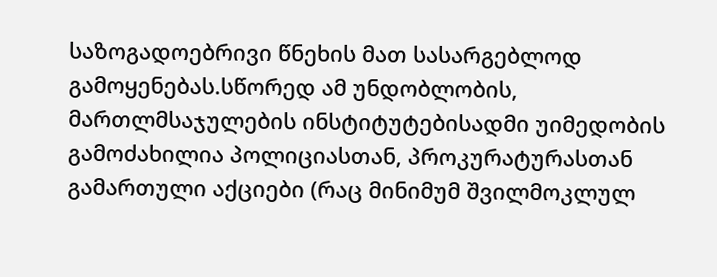საზოგადოებრივი წნეხის მათ სასარგებლოდ გამოყენებას.სწორედ ამ უნდობლობის, მართლმსაჯულების ინსტიტუტებისადმი უიმედობის გამოძახილია პოლიციასთან, პროკურატურასთან გამართული აქციები (რაც მინიმუმ შვილმოკლულ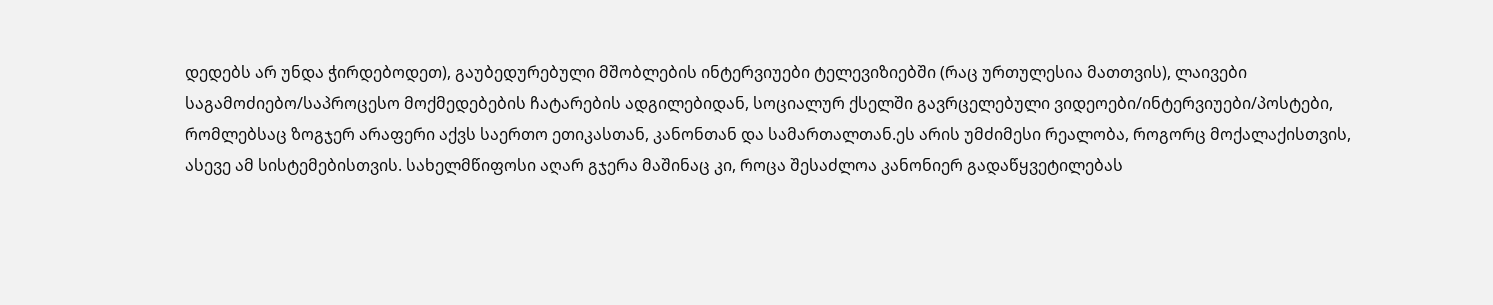დედებს არ უნდა ჭირდებოდეთ), გაუბედურებული მშობლების ინტერვიუები ტელევიზიებში (რაც ურთულესია მათთვის), ლაივები საგამოძიებო/საპროცესო მოქმედებების ჩატარების ადგილებიდან, სოციალურ ქსელში გავრცელებული ვიდეოები/ინტერვიუები/პოსტები, რომლებსაც ზოგჯერ არაფერი აქვს საერთო ეთიკასთან, კანონთან და სამართალთან.ეს არის უმძიმესი რეალობა, როგორც მოქალაქისთვის, ასევე ამ სისტემებისთვის. სახელმწიფოსი აღარ გჯერა მაშინაც კი, როცა შესაძლოა კანონიერ გადაწყვეტილებას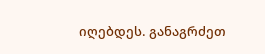იღებდეს. განაგრძეთ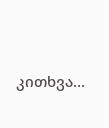კითხვა…